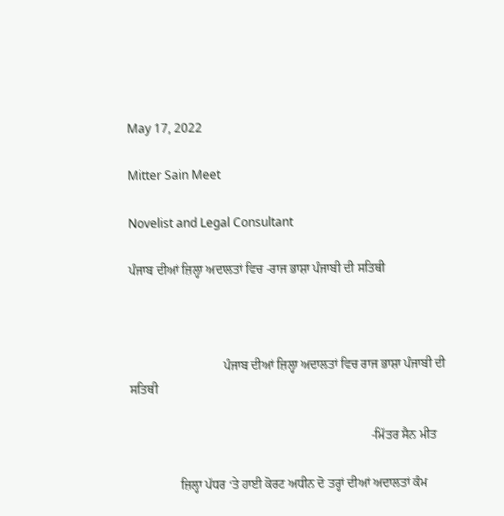May 17, 2022

Mitter Sain Meet

Novelist and Legal Consultant

ਪੰਜਾਬ ਦੀਆਂ ਜ਼ਿਲ੍ਹਾ ਅਦਾਲਤਾਂ ਵਿਚ -ਰਾਜ ਭਾਸ਼ਾ ਪੰਜਾਬੀ ਦੀ ਸਤਿਥੀ



                              ਪੰਜਾਬ ਦੀਆਂ ਜ਼ਿਲ੍ਹਾ ਅਦਾਲਤਾਂ ਵਿਚ ਰਾਜ ਭਾਸ਼ਾ ਪੰਜਾਬੀ ਦੀ ਸਤਿਥੀ

                                                                             -ਮਿੱਤਰ ਸੈਨ ਮੀਤ

                ਜ਼ਿਲ੍ਹਾ ਪੱਧਰ ‘ਤੇ ਹਾਈ ਕੋਰਟ ਅਧੀਨ ਦੋ ਤਰ੍ਹਾਂ ਦੀਆਂ ਅਦਾਲਤਾਂ ਕੰਮ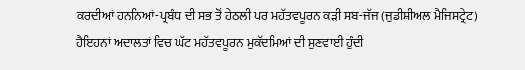ਕਰਦੀਆਂ ਹਨਨਿਆਂ-ਪ੍ਰਬੰਧ ਦੀ ਸਭ ਤੋਂ ਹੇਠਲੀ ਪਰ ਮਹੱਤਵਪੂਰਨ ਕੜੀ ਸਬ-ਜੱਜ (ਜੁਡੀਸ਼ੀਅਲ ਮੈਜਿਸਟ੍ਰੇਟ) ਹੈਇਹਨਾਂ ਅਦਾਲਤਾਂ ਵਿਚ ਘੱਟ ਮਹੱਤਵਪੂਰਨ ਮੁਕੱਦਮਿਆਂ ਦੀ ਸੁਣਵਾਈ ਹੁੰਦੀ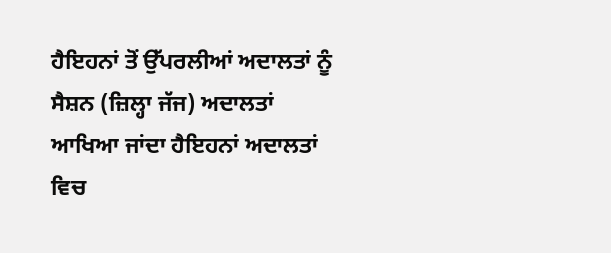ਹੈਇਹਨਾਂ ਤੋਂ ਉੱਪਰਲੀਆਂ ਅਦਾਲਤਾਂ ਨੂੰ ਸੈਸ਼ਨ (ਜ਼ਿਲ੍ਹਾ ਜੱਜ) ਅਦਾਲਤਾਂ ਆਖਿਆ ਜਾਂਦਾ ਹੈਇਹਨਾਂ ਅਦਾਲਤਾਂ ਵਿਚ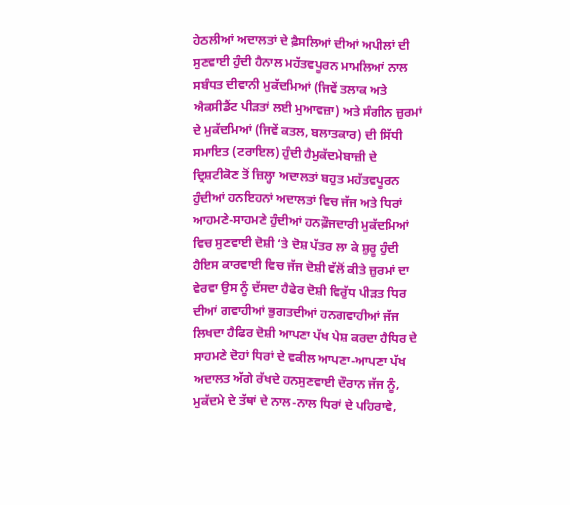ਹੇਠਲੀਆਂ ਅਦਾਲਤਾਂ ਦੇ ਫ਼ੈਸਲਿਆਂ ਦੀਆਂ ਅਪੀਲਾਂ ਦੀ ਸੁਣਵਾਈ ਹੁੰਦੀ ਹੈਨਾਲ ਮਹੱਤਵਪੂਰਨ ਮਾਮਲਿਆਂ ਨਾਲ ਸਬੰਧਤ ਦੀਵਾਨੀ ਮੁਕੱਦਮਿਆਂ (ਜਿਵੇਂ ਤਲਾਕ ਅਤੇ ਐਕਸੀਡੈਂਟ ਪੀੜਤਾਂ ਲਈ ਮੁਆਵਜ਼ਾ) ਅਤੇ ਸੰਗੀਨ ਜ਼ੁਰਮਾਂ ਦੇ ਮੁਕੱਦਮਿਆਂ (ਜਿਵੇਂ ਕਤਲ, ਬਲਾਤਕਾਰ) ਦੀ ਸਿੱਧੀ ਸਮਾਇਤ (ਟਰਾਇਲ) ਹੁੰਦੀ ਹੈਮੁਕੱਦਮੇਬਾਜ਼ੀ ਦੇ ਦ੍ਰਿਸ਼ਟੀਕੋਣ ਤੋਂ ਜ਼ਿਲ੍ਹਾ ਅਦਾਲਤਾਂ ਬਹੁਤ ਮਹੱਤਵਪੂਰਨ ਹੁੰਦੀਆਂ ਹਨਇਹਨਾਂ ਅਦਾਲਤਾਂ ਵਿਚ ਜੱਜ ਅਤੇ ਧਿਰਾਂ ਆਹਮਣੇ-ਸਾਹਮਣੇ ਹੁੰਦੀਆਂ ਹਨਫ਼ੌਜਦਾਰੀ ਮੁਕੱਦਮਿਆਂ ਵਿਚ ਸੁਣਵਾਈ ਦੋਸ਼ੀ ‘ਤੇ ਦੋਸ਼ ਪੱਤਰ ਲਾ ਕੇ ਸ਼ੁਰੂ ਹੁੰਦੀ ਹੈਇਸ ਕਾਰਵਾਈ ਵਿਚ ਜੱਜ ਦੋਸ਼ੀ ਵੱਲੋਂ ਕੀਤੇ ਜ਼ੁਰਮਾਂ ਦਾ ਵੇਰਵਾ ਉਸ ਨੂੰ ਦੱਸਦਾ ਹੈਫੇਰ ਦੋਸ਼ੀ ਵਿਰੁੱਧ ਪੀੜਤ ਧਿਰ ਦੀਆਂ ਗਵਾਹੀਆਂ ਭੁਗਤਦੀਆਂ ਹਨਗਵਾਹੀਆਂ ਜੱਜ ਲਿਖਦਾ ਹੈਫਿਰ ਦੋਸ਼ੀ ਆਪਣਾ ਪੱਖ ਪੇਸ਼ ਕਰਦਾ ਹੈਧਿਰ ਦੇ ਸਾਹਮਣੇ ਦੋਹਾਂ ਧਿਰਾਂ ਦੇ ਵਕੀਲ ਆਪਣਾ-ਆਪਣਾ ਪੱਖ ਅਦਾਲਤ ਅੱਗੇ ਰੱਖਦੇ ਹਨਸੁਣਵਾਈ ਦੌਰਾਨ ਜੱਜ ਨੂੰ, ਮੁਕੱਦਮੇ ਦੇ ਤੱਥਾਂ ਦੇ ਨਾਲ-ਨਾਲ ਧਿਰਾਂ ਦੇ ਪਹਿਰਾਵੇ,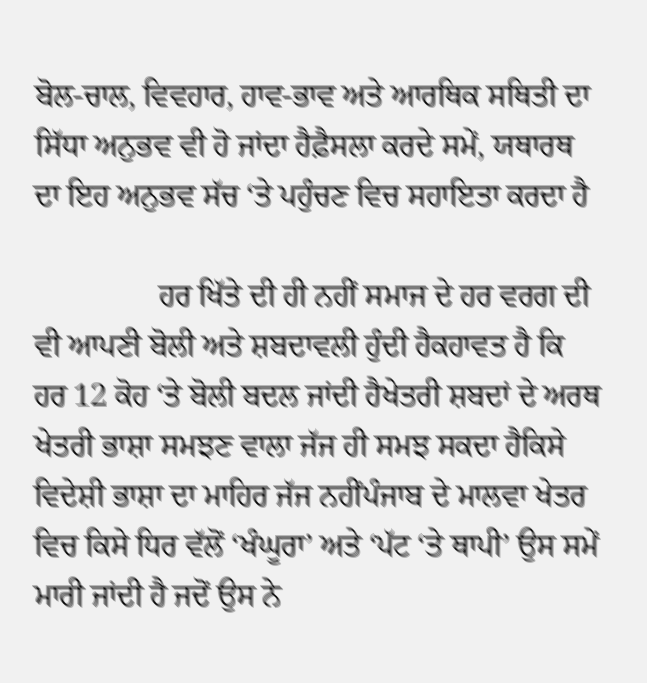ਬੋਲ-ਚਾਲ, ਵਿਵਹਾਰ, ਹਾਵ-ਭਾਵ ਅਤੇ ਆਰਥਿਕ ਸਥਿਤੀ ਦਾ ਸਿੱਧਾ ਅਨੁਭਵ ਵੀ ਹੋ ਜਾਂਦਾ ਹੈਫ਼ੈਸਲਾ ਕਰਦੇ ਸਮੇਂ, ਯਥਾਰਥ ਦਾ ਇਹ ਅਨੁਭਵ ਸੱਚ ‘ਤੇ ਪਹੁੰਚਣ ਵਿਚ ਸਹਾਇਤਾ ਕਰਦਾ ਹੈ

                ਹਰ ਖਿੱਤੇ ਦੀ ਹੀ ਨਹੀਂ ਸਮਾਜ ਦੇ ਹਰ ਵਰਗ ਦੀ ਵੀ ਆਪਣੀ ਬੋਲੀ ਅਤੇ ਸ਼ਬਦਾਵਲੀ ਹੁੰਦੀ ਹੈਕਹਾਵਤ ਹੈ ਕਿ ਹਰ 12 ਕੋਹ ‘ਤੇ ਬੋਲੀ ਬਦਲ ਜਾਂਦੀ ਹੈਖੇਤਰੀ ਸ਼ਬਦਾਂ ਦੇ ਅਰਥ ਖੇਤਰੀ ਭਾਸ਼ਾ ਸਮਝਣ ਵਾਲਾ ਜੱਜ ਹੀ ਸਮਝ ਸਕਦਾ ਹੈਕਿਸੇ ਵਿਦੇਸ਼ੀ ਭਾਸ਼ਾ ਦਾ ਮਾਹਿਰ ਜੱਜ ਨਹੀਂਪੰਜਾਬ ਦੇ ਮਾਲਵਾ ਖੇਤਰ ਵਿਚ ਕਿਸੇ ਧਿਰ ਵੱਲੋਂ ‘ਖੰਘੂਰਾ’ ਅਤੇ ‘ਪੱਟ ‘ਤੇ ਥਾਪੀ’ ਉਸ ਸਮੇਂ ਮਾਰੀ ਜਾਂਦੀ ਹੈ ਜਦੋਂ ਉਸ ਨੇ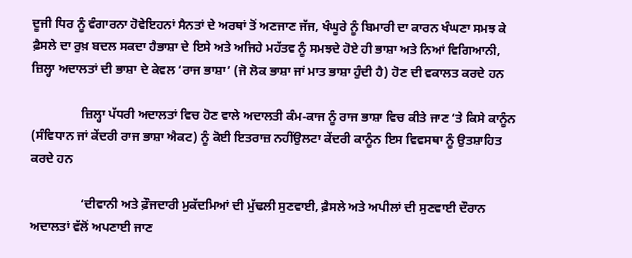ਦੂਜੀ ਧਿਰ ਨੂੰ ਵੰਗਾਰਨਾ ਹੋਵੇਇਹਨਾਂ ਸੈਨਤਾਂ ਦੇ ਅਰਥਾਂ ਤੋਂ ਅਣਜਾਣ ਜੱਜ, ਖੰਘੂਰੇ ਨੂੰ ਬਿਮਾਰੀ ਦਾ ਕਾਰਨ ਖੰਘਣਾ ਸਮਝ ਕੇ ਫ਼ੈਸਲੇ ਦਾ ਰੁਖ਼ ਬਦਲ ਸਕਦਾ ਹੈਭਾਸ਼ਾ ਦੇ ਇਸੇ ਅਤੇ ਅਜਿਹੇ ਮਹੱਤਵ ਨੂੰ ਸਮਝਦੇ ਹੋਏ ਹੀ ਭਾਸ਼ਾ ਅਤੇ ਨਿਆਂ ਵਿਗਿਆਨੀ, ਜ਼ਿਲ੍ਹਾ ਅਦਾਲਤਾਂ ਦੀ ਭਾਸ਼ਾ ਦੇ ਕੇਵਲ ‘ਰਾਜ ਭਾਸ਼ਾ’ (ਜੋ ਲੋਕ ਭਾਸ਼ਾ ਜਾਂ ਮਾਤ ਭਾਸ਼ਾ ਹੁੰਦੀ ਹੈ) ਹੋਣ ਦੀ ਵਕਾਲਤ ਕਰਦੇ ਹਨ

                ਜ਼ਿਲ੍ਹਾ ਪੱਧਰੀ ਅਦਾਲਤਾਂ ਵਿਚ ਹੋਣ ਵਾਲੇ ਅਦਾਲਤੀ ਕੰਮ-ਕਾਜ ਨੂੰ ਰਾਜ ਭਾਸ਼ਾ ਵਿਚ ਕੀਤੇ ਜਾਣ ‘ਤੇ ਕਿਸੇ ਕਾਨੂੰਨ (ਸੰਵਿਧਾਨ ਜਾਂ ਕੇਂਦਰੀ ਰਾਜ ਭਾਸ਼ਾ ਐਕਟ) ਨੂੰ ਕੋਈ ਇਤਰਾਜ਼ ਨਹੀਂਉਲਟਾ ਕੇਂਦਰੀ ਕਾਨੂੰਨ ਇਸ ਵਿਵਸਥਾ ਨੂੰ ਉਤਸ਼ਾਹਿਤ ਕਰਦੇ ਹਨ

                ‘ਦੀਵਾਨੀ ਅਤੇ ਫ਼ੌਜਦਾਰੀ ਮੁਕੱਦਮਿਆਂ ਦੀ ਮੁੱਢਲੀ ਸੁਣਵਾਈ, ਫ਼ੈਸਲੇ ਅਤੇ ਅਪੀਲਾਂ ਦੀ ਸੁਣਵਾਈ ਦੌਰਾਨ ਅਦਾਲਤਾਂ ਵੱਲੋਂ ਅਪਣਾਈ ਜਾਣ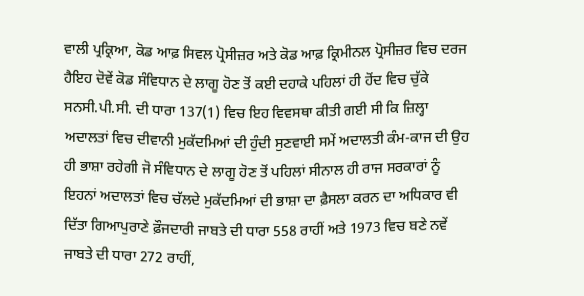ਵਾਲੀ ਪ੍ਰਕ੍ਰਿਆ, ਕੋਡ ਆਫ਼ ਸਿਵਲ ਪ੍ਰੋਸੀਜ਼ਰ ਅਤੇ ਕੋਡ ਆਫ਼ ਕ੍ਰਿਮੀਨਲ ਪ੍ਰੋਸੀਜ਼ਰ ਵਿਚ ਦਰਜ ਹੈਇਹ ਦੋਵੇਂ ਕੋਡ ਸੰਵਿਧਾਨ ਦੇ ਲਾਗੂ ਹੋਣ ਤੋਂ ਕਈ ਦਹਾਕੇ ਪਹਿਲਾਂ ਹੀ ਹੋਂਦ ਵਿਚ ਚੁੱਕੇ ਸਨਸੀ.ਪੀ.ਸੀ. ਦੀ ਧਾਰਾ 137(1) ਵਿਚ ਇਹ ਵਿਵਸਥਾ ਕੀਤੀ ਗਈ ਸੀ ਕਿ ਜ਼ਿਲ੍ਹਾ ਅਦਾਲਤਾਂ ਵਿਚ ਦੀਵਾਨੀ ਮੁਕੱਦਮਿਆਂ ਦੀ ਹੁੰਦੀ ਸੁਣਵਾਈ ਸਮੇਂ ਅਦਾਲਤੀ ਕੰਮ-ਕਾਜ ਦੀ ਉਹ ਹੀ ਭਾਸ਼ਾ ਰਹੇਗੀ ਜੋ ਸੰਵਿਧਾਨ ਦੇ ਲਾਗੂ ਹੋਣ ਤੋਂ ਪਹਿਲਾਂ ਸੀਨਾਲ ਹੀ ਰਾਜ ਸਰਕਾਰਾਂ ਨੂੰ ਇਹਨਾਂ ਅਦਾਲਤਾਂ ਵਿਚ ਚੱਲਦੇ ਮੁਕੱਦਮਿਆਂ ਦੀ ਭਾਸ਼ਾ ਦਾ ਫ਼ੈਸਲਾ ਕਰਨ ਦਾ ਅਧਿਕਾਰ ਵੀ ਦਿੱਤਾ ਗਿਆਪੁਰਾਣੇ ਫ਼ੌਜਦਾਰੀ ਜਾਬਤੇ ਦੀ ਧਾਰਾ 558 ਰਾਹੀਂ ਅਤੇ 1973 ਵਿਚ ਬਣੇ ਨਵੇਂ ਜਾਬਤੇ ਦੀ ਧਾਰਾ 272 ਰਾਹੀਂ,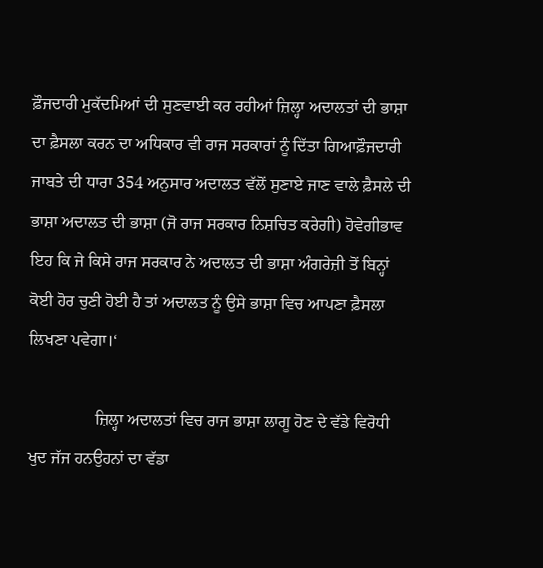ਫ਼ੌਜਦਾਰੀ ਮੁਕੱਦਮਿਆਂ ਦੀ ਸੁਣਵਾਈ ਕਰ ਰਹੀਆਂ ਜ਼ਿਲ੍ਹਾ ਅਦਾਲਤਾਂ ਦੀ ਭਾਸ਼ਾ ਦਾ ਫ਼ੈਸਲਾ ਕਰਨ ਦਾ ਅਧਿਕਾਰ ਵੀ ਰਾਜ ਸਰਕਾਰਾਂ ਨੂੰ ਦਿੱਤਾ ਗਿਆਫ਼ੌਜਦਾਰੀ ਜਾਬਤੇ ਦੀ ਧਾਰਾ 354 ਅਨੁਸਾਰ ਅਦਾਲਤ ਵੱਲੋਂ ਸੁਣਾਏ ਜਾਣ ਵਾਲੇ ਫ਼ੈਸਲੇ ਦੀ ਭਾਸ਼ਾ ਅਦਾਲਤ ਦੀ ਭਾਸ਼ਾ (ਜੋ ਰਾਜ ਸਰਕਾਰ ਨਿਸ਼ਚਿਤ ਕਰੇਗੀ) ਹੋਵੇਗੀਭਾਵ ਇਹ ਕਿ ਜੇ ਕਿਸੇ ਰਾਜ ਸਰਕਾਰ ਨੇ ਅਦਾਲਤ ਦੀ ਭਾਸ਼ਾ ਅੰਗਰੇਜ਼ੀ ਤੋਂ ਬਿਨ੍ਹਾਂ ਕੋਈ ਹੋਰ ਚੁਣੀ ਹੋਈ ਹੈ ਤਾਂ ਅਦਾਲਤ ਨੂੰ ਉਸੇ ਭਾਸ਼ਾ ਵਿਚ ਆਪਣਾ ਫ਼ੈਸਲਾ ਲਿਖਣਾ ਪਵੇਗਾ।‘

                ਜ਼ਿਲ੍ਹਾ ਅਦਾਲਤਾਂ ਵਿਚ ਰਾਜ ਭਾਸ਼ਾ ਲਾਗੂ ਹੋਣ ਦੇ ਵੱਡੇ ਵਿਰੋਧੀ ਖੁਦ ਜੱਜ ਹਨਉਹਨਾਂ ਦਾ ਵੱਡਾ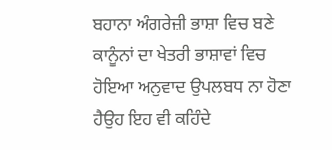ਬਹਾਨਾ ਅੰਗਰੇਜ਼ੀ ਭਾਸ਼ਾ ਵਿਚ ਬਣੇ ਕਾਨੂੰਨਾਂ ਦਾ ਖੇਤਰੀ ਭਾਸ਼ਾਵਾਂ ਵਿਚ ਹੋਇਆ ਅਨੁਵਾਦ ਉਪਲਬਧ ਨਾ ਹੋਣਾ ਹੈਉਹ ਇਹ ਵੀ ਕਹਿੰਦੇ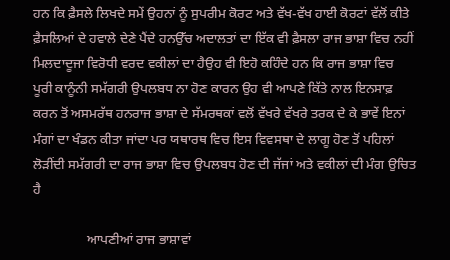ਹਨ ਕਿ ਫ਼ੈਸਲੇ ਲਿਖਦੇ ਸਮੇਂ ਉਹਨਾਂ ਨੂੰ ਸੁਪਰੀਮ ਕੋਰਟ ਅਤੇ ਵੱਖ-ਵੱਖ ਹਾਈ ਕੋਰਟਾਂ ਵੱਲੋਂ ਕੀਤੇ ਫ਼ੈਸਲਿਆਂ ਦੇ ਹਵਾਲੇ ਦੇਣੇ ਪੈਂਦੇ ਹਨਉੱਚ ਅਦਾਲਤਾਂ ਦਾ ਇੱਕ ਵੀ ਫ਼ੈਸਲਾ ਰਾਜ ਭਾਸ਼ਾ ਵਿਚ ਨਹੀਂ ਮਿਲਦਾਦੂਜਾ ਵਿਰੋਧੀ ਵਰਦ ਵਕੀਲਾਂ ਦਾ ਹੈਉਹ ਵੀ ਇਹੋ ਕਹਿੰਦੇ ਹਨ ਕਿ ਰਾਜ ਭਾਸ਼ਾ ਵਿਚ ਪੂਰੀ ਕਾਨੂੰਨੀ ਸਮੱਗਰੀ ਉਪਲਬਧ ਨਾ ਹੋਣ ਕਾਰਨ ਉਹ ਵੀ ਆਪਣੇ ਕਿੱਤੇ ਨਾਲ ਇਨਸਾਫ਼ ਕਰਨ ਤੋਂ ਅਸਮਰੱਥ ਹਨਰਾਜ ਭਾਸ਼ਾ ਦੇ ਸੱਮਰਥਕਾਂ ਵਲੋਂ ਵੱਖਰੇ ਵੱਖਰੇ ਤਰਕ ਦੇ ਕੇ ਭਾਵੇਂ ਇਨਾਂ ਮੰਗਾਂ ਦਾ ਖੰਡਨ ਕੀਤਾ ਜਾਂਦਾ ਪਰ ਯਥਾਰਥ ਵਿਚ ਇਸ ਵਿਵਸਥਾ ਦੇ ਲਾਗੂ ਹੋਣ ਤੋਂ ਪਹਿਲਾਂ ਲੋੜੀਂਦੀ ਸਮੱਗਰੀ ਦਾ ਰਾਜ ਭਾਸ਼ਾ ਵਿਚ ਉਪਲਬਧ ਹੋਣ ਦੀ ਜੱਜਾਂ ਅਤੇ ਵਕੀਲਾਂ ਦੀ ਮੰਗ ਉਚਿਤ ਹੈ

                ਆਪਣੀਆਂ ਰਾਜ ਭਾਸ਼ਾਵਾਂ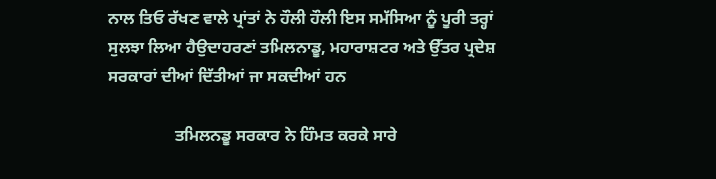ਨਾਲ ਤਿਓ ਰੱਖਣ ਵਾਲੇ ਪ੍ਰਾਂਤਾਂ ਨੇ ਹੌਲੀ ਹੌਲੀ ਇਸ ਸਮੱਸਿਆ ਨੂੰ ਪੂਰੀ ਤਰ੍ਹਾਂ ਸੁਲਝਾ ਲਿਆ ਹੈਉਦਾਹਰਣਾਂ ਤਮਿਲਨਾਡੂ, ਮਹਾਰਾਸ਼ਟਰ ਅਤੇ ਉੱਤਰ ਪ੍ਰਦੇਸ਼ ਸਰਕਾਰਾਂ ਦੀਆਂ ਦਿੱਤੀਆਂ ਜਾ ਸਕਦੀਆਂ ਹਨ

                ਤਮਿਲਨਡੂ ਸਰਕਾਰ ਨੇ ਹਿੰਮਤ ਕਰਕੇ ਸਾਰੇ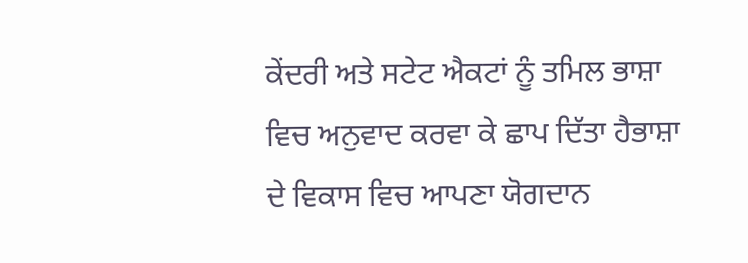ਕੇਂਦਰੀ ਅਤੇ ਸਟੇਟ ਐਕਟਾਂ ਨੂੰ ਤਮਿਲ ਭਾਸ਼ਾ ਵਿਚ ਅਨੁਵਾਦ ਕਰਵਾ ਕੇ ਛਾਪ ਦਿੱਤਾ ਹੈਭਾਸ਼ਾ ਦੇ ਵਿਕਾਸ ਵਿਚ ਆਪਣਾ ਯੋਗਦਾਨ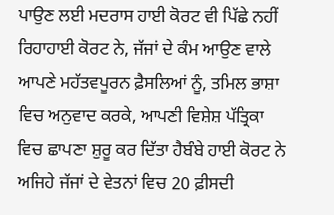ਪਾਉਣ ਲਈ ਮਦਰਾਸ ਹਾਈ ਕੋਰਟ ਵੀ ਪਿੱਛੇ ਨਹੀਂ ਰਿਹਾਹਾਈ ਕੋਰਟ ਨੇ, ਜੱਜਾਂ ਦੇ ਕੰਮ ਆਉਣ ਵਾਲੇ ਆਪਣੇ ਮਹੱਤਵਪੂਰਨ ਫ਼ੈਸਲਿਆਂ ਨੂੰ, ਤਮਿਲ ਭਾਸ਼ਾ ਵਿਚ ਅਨੁਵਾਦ ਕਰਕੇ, ਆਪਣੀ ਵਿਸ਼ੇਸ਼ ਪੱਤ੍ਰਿਕਾ ਵਿਚ ਛਾਪਣਾ ਸ਼ੁਰੂ ਕਰ ਦਿੱਤਾ ਹੈਬੰਬੇ ਹਾਈ ਕੋਰਟ ਨੇ ਅਜਿਹੇ ਜੱਜਾਂ ਦੇ ਵੇਤਨਾਂ ਵਿਚ 20 ਫ਼ੀਸਦੀ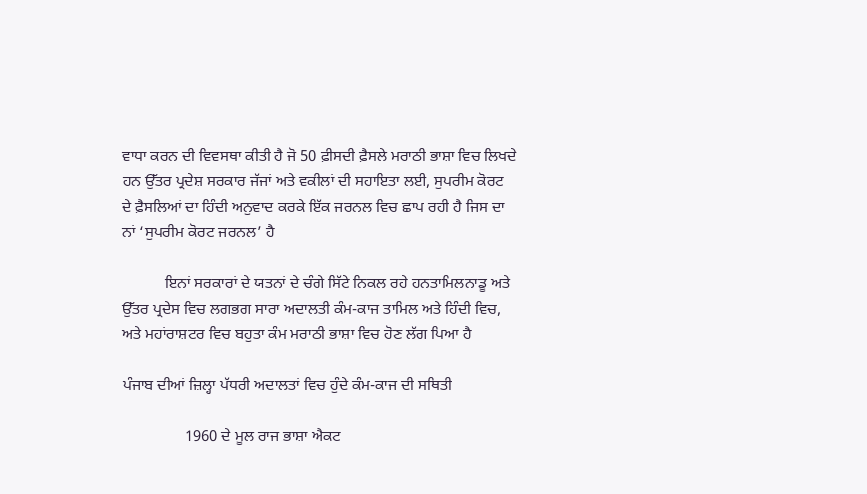ਵਾਧਾ ਕਰਨ ਦੀ ਵਿਵਸਥਾ ਕੀਤੀ ਹੈ ਜੋ 50 ਫ਼ੀਸਦੀ ਫ਼ੈਸਲੇ ਮਰਾਠੀ ਭਾਸ਼ਾ ਵਿਚ ਲਿਖਦੇ ਹਨ ਉੱਤਰ ਪ੍ਰਦੇਸ਼ ਸਰਕਾਰ ਜੱਜਾਂ ਅਤੇ ਵਕੀਲਾਂ ਦੀ ਸਹਾਇਤਾ ਲਈ, ਸੁਪਰੀਮ ਕੋਰਟ ਦੇ ਫ਼ੈਸਲਿਆਂ ਦਾ ਹਿੰਦੀ ਅਨੁਵਾਦ ਕਰਕੇ ਇੱਕ ਜਰਨਲ ਵਿਚ ਛਾਪ ਰਹੀ ਹੈ ਜਿਸ ਦਾ ਨਾਂ ‘ਸੁਪਰੀਮ ਕੋਰਟ ਜਰਨਲ’ ਹੈ

           ਇਨਾਂ ਸਰਕਾਰਾਂ ਦੇ ਯਤਨਾਂ ਦੇ ਚੰਗੇ ਸਿੱਟੇ ਨਿਕਲ ਰਹੇ ਹਨਤਾਮਿਲਨਾਡੂ ਅਤੇ ਉੱਤਰ ਪ੍ਰਦੇਸ ਵਿਚ ਲਗਭਗ ਸਾਰਾ ਅਦਾਲਤੀ ਕੰਮ-ਕਾਜ ਤਾਮਿਲ ਅਤੇ ਹਿੰਦੀ ਵਿਚ, ਅਤੇ ਮਹਾਂਰਾਸ਼ਟਰ ਵਿਚ ਬਹੁਤਾ ਕੰਮ ਮਰਾਠੀ ਭਾਸ਼ਾ ਵਿਚ ਹੋਣ ਲੱਗ ਪਿਆ ਹੈ

ਪੰਜਾਬ ਦੀਆਂ ਜ਼ਿਲ੍ਹਾ ਪੱਧਰੀ ਅਦਾਲਤਾਂ ਵਿਚ ਹੁੰਦੇ ਕੰਮ-ਕਾਜ ਦੀ ਸਥਿਤੀ

                1960 ਦੇ ਮੂਲ ਰਾਜ ਭਾਸ਼ਾ ਐਕਟ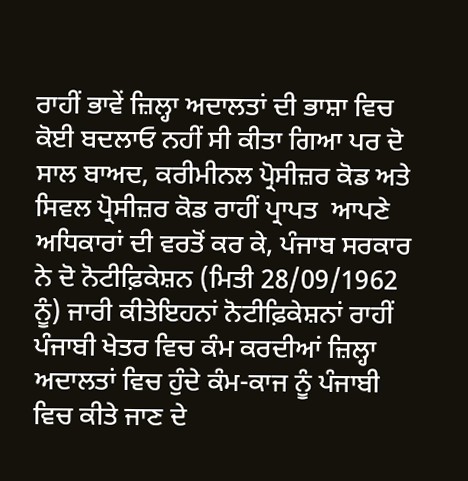ਰਾਹੀਂ ਭਾਵੇਂ ਜ਼ਿਲ੍ਹਾ ਅਦਾਲਤਾਂ ਦੀ ਭਾਸ਼ਾ ਵਿਚ ਕੋਈ ਬਦਲਾਓ ਨਹੀਂ ਸੀ ਕੀਤਾ ਗਿਆ ਪਰ ਦੋ ਸਾਲ ਬਾਅਦ, ਕਰੀਮੀਨਲ ਪ੍ਰੋਸੀਜ਼ਰ ਕੋਡ ਅਤੇ ਸਿਵਲ ਪ੍ਰੋਸੀਜ਼ਰ ਕੋਡ ਰਾਹੀਂ ਪ੍ਰਾਪਤ  ਆਪਣੇ ਅਧਿਕਾਰਾਂ ਦੀ ਵਰਤੋਂ ਕਰ ਕੇ, ਪੰਜਾਬ ਸਰਕਾਰ ਨੇ ਦੋ ਨੋਟੀਫ਼ਿਕੇਸ਼ਨ (ਮਿਤੀ 28/09/1962 ਨੂੰ) ਜਾਰੀ ਕੀਤੇਇਹਨਾਂ ਨੋਟੀਫ਼ਿਕੇਸ਼ਨਾਂ ਰਾਹੀਂ ਪੰਜਾਬੀ ਖੇਤਰ ਵਿਚ ਕੰਮ ਕਰਦੀਆਂ ਜ਼ਿਲ੍ਹਾ ਅਦਾਲਤਾਂ ਵਿਚ ਹੁੰਦੇ ਕੰਮ-ਕਾਜ ਨੂੰ ਪੰਜਾਬੀ ਵਿਚ ਕੀਤੇ ਜਾਣ ਦੇ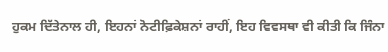ਹੁਕਮ ਦਿੱਤੇਨਾਲ ਹੀ, ਇਹਨਾਂ ਨੋਟੀਫ਼ਿਕੇਸ਼ਨਾਂ ਰਾਹੀਂ, ਇਹ ਵਿਵਸਥਾ ਵੀ ਕੀਤੀ ਕਿ ਜਿੰਨਾ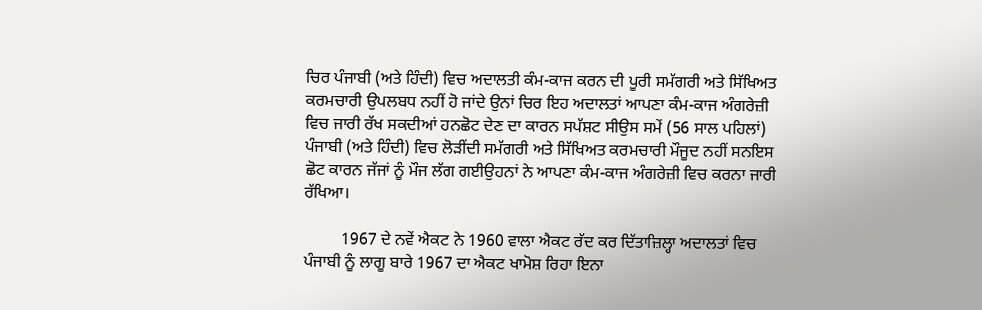ਚਿਰ ਪੰਜਾਬੀ (ਅਤੇ ਹਿੰਦੀ) ਵਿਚ ਅਦਾਲਤੀ ਕੰਮ-ਕਾਜ ਕਰਨ ਦੀ ਪੂਰੀ ਸਮੱਗਰੀ ਅਤੇ ਸਿੱਖਿਅਤ ਕਰਮਚਾਰੀ ਉਪਲਬਧ ਨਹੀਂ ਹੋ ਜਾਂਦੇ ਉਨਾਂ ਚਿਰ ਇਹ ਅਦਾਲਤਾਂ ਆਪਣਾ ਕੰਮ-ਕਾਜ ਅੰਗਰੇਜ਼ੀ ਵਿਚ ਜਾਰੀ ਰੱਖ ਸਕਦੀਆਂ ਹਨਛੋਟ ਦੇਣ ਦਾ ਕਾਰਨ ਸਪੱਸ਼ਟ ਸੀਉਸ ਸਮੇਂ (56 ਸਾਲ ਪਹਿਲਾਂ) ਪੰਜਾਬੀ (ਅਤੇ ਹਿੰਦੀ) ਵਿਚ ਲੋੜੀਂਦੀ ਸਮੱਗਰੀ ਅਤੇ ਸਿੱਖਿਅਤ ਕਰਮਚਾਰੀ ਮੌਜੂਦ ਨਹੀਂ ਸਨਇਸ ਛੋਟ ਕਾਰਨ ਜੱਜਾਂ ਨੂੰ ਮੌਜ ਲੱਗ ਗਈਉਹਨਾਂ ਨੇ ਆਪਣਾ ਕੰਮ-ਕਾਜ ਅੰਗਰੇਜ਼ੀ ਵਿਚ ਕਰਨਾ ਜਾਰੀ ਰੱਖਿਆ।

         1967 ਦੇ ਨਵੇਂ ਐਕਟ ਨੇ 1960 ਵਾਲਾ ਐਕਟ ਰੱਦ ਕਰ ਦਿੱਤਾਜ਼ਿਲ੍ਹਾ ਅਦਾਲਤਾਂ ਵਿਚ ਪੰਜਾਬੀ ਨੂੰ ਲਾਗੂ ਬਾਰੇ 1967 ਦਾ ਐਕਟ ਖਾਮੋਸ਼ ਰਿਹਾ ਇਨਾ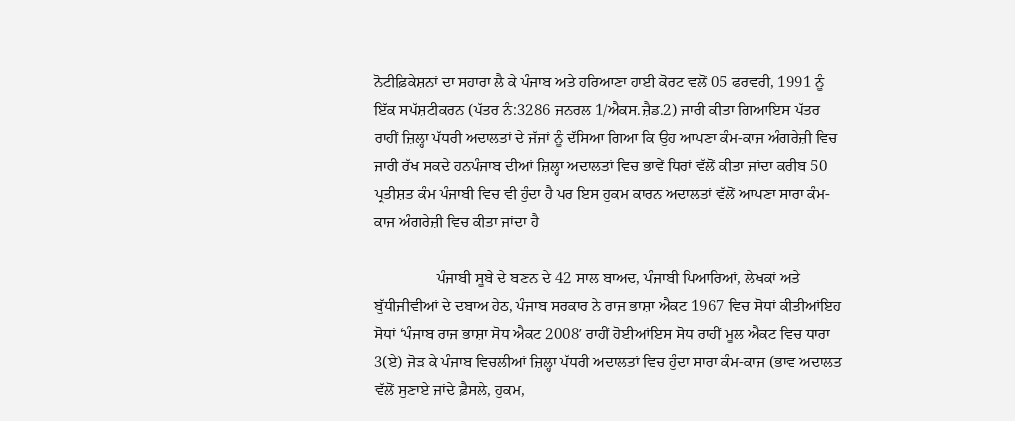ਨੋਟੀਫ਼ਿਕੇਸ਼ਨਾਂ ਦਾ ਸਹਾਰਾ ਲੈ ਕੇ ਪੰਜਾਬ ਅਤੇ ਹਰਿਆਣਾ ਹਾਈ ਕੋਰਟ ਵਲੋਂ 05 ਫਰਵਰੀ, 1991 ਨੂੰ ਇੱਕ ਸਪੱਸ਼ਟੀਕਰਨ (ਪੱਤਰ ਨੰ:3286 ਜਨਰਲ 1/ਐਕਸ.ਜ਼ੈਡ.2) ਜਾਰੀ ਕੀਤਾ ਗਿਆਇਸ ਪੱਤਰ ਰਾਹੀਂ ਜ਼ਿਲ੍ਹਾ ਪੱਧਰੀ ਅਦਾਲਤਾਂ ਦੇ ਜੱਜਾਂ ਨੂੰ ਦੱਸਿਆ ਗਿਆ ਕਿ ਉਹ ਆਪਣਾ ਕੰਮ-ਕਾਜ ਅੰਗਰੇਜ਼ੀ ਵਿਚ ਜਾਰੀ ਰੱਖ ਸਕਦੇ ਹਨਪੰਜਾਬ ਦੀਆਂ ਜ਼ਿਲ੍ਹਾ ਅਦਾਲਤਾਂ ਵਿਚ ਭਾਵੇਂ ਧਿਰਾਂ ਵੱਲੋਂ ਕੀਤਾ ਜਾਂਦਾ ਕਰੀਬ 50 ਪ੍ਰਤੀਸ਼ਤ ਕੰਮ ਪੰਜਾਬੀ ਵਿਚ ਵੀ ਹੁੰਦਾ ਹੈ ਪਰ ਇਸ ਹੁਕਮ ਕਾਰਨ ਅਦਾਲਤਾਂ ਵੱਲੋਂ ਆਪਣਾ ਸਾਰਾ ਕੰਮ-ਕਾਜ ਅੰਗਰੇਜ਼ੀ ਵਿਚ ਕੀਤਾ ਜਾਂਦਾ ਹੈ

                ਪੰਜਾਬੀ ਸੂਬੇ ਦੇ ਬਣਨ ਦੇ 42 ਸਾਲ ਬਾਅਦ, ਪੰਜਾਬੀ ਪਿਆਰਿਆਂ, ਲੇਖਕਾਂ ਅਤੇ ਬੁੱਧੀਜੀਵੀਆਂ ਦੇ ਦਬਾਅ ਹੇਠ, ਪੰਜਾਬ ਸਰਕਾਰ ਨੇ ਰਾਜ ਭਾਸ਼ਾ ਐਕਟ 1967 ਵਿਚ ਸੋਧਾਂ ਕੀਤੀਆਂਇਹ ਸੋਧਾਂ ‘ਪੰਜਾਬ ਰਾਜ ਭਾਸ਼ਾ ਸੋਧ ਐਕਟ 2008′ ਰਾਹੀਂ ਹੋਈਆਂਇਸ ਸੋਧ ਰਾਹੀਂ ਮੂਲ ਐਕਟ ਵਿਚ ਧਾਰਾ 3(ਏ) ਜੋੜ ਕੇ ਪੰਜਾਬ ਵਿਚਲੀਆਂ ਜ਼ਿਲ੍ਹਾ ਪੱਧਰੀ ਅਦਾਲਤਾਂ ਵਿਚ ਹੁੰਦਾ ਸਾਰਾ ਕੰਮ-ਕਾਜ (ਭਾਵ ਅਦਾਲਤ ਵੱਲੋਂ ਸੁਣਾਏ ਜਾਂਦੇ ਫ਼ੈਸਲੇ, ਹੁਕਮ,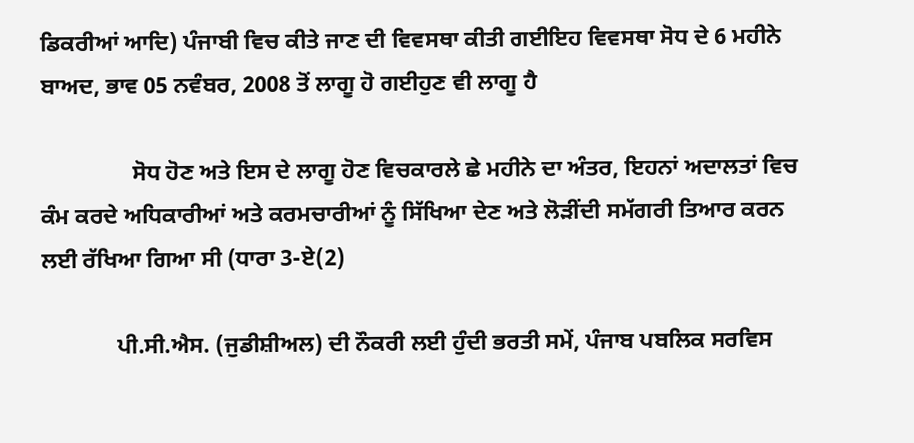ਡਿਕਰੀਆਂ ਆਦਿ) ਪੰਜਾਬੀ ਵਿਚ ਕੀਤੇ ਜਾਣ ਦੀ ਵਿਵਸਥਾ ਕੀਤੀ ਗਈਇਹ ਵਿਵਸਥਾ ਸੋਧ ਦੇ 6 ਮਹੀਨੇ ਬਾਅਦ, ਭਾਵ 05 ਨਵੰਬਰ, 2008 ਤੋਂ ਲਾਗੂ ਹੋ ਗਈਹੁਣ ਵੀ ਲਾਗੂ ਹੈ

                ਸੋਧ ਹੋਣ ਅਤੇ ਇਸ ਦੇ ਲਾਗੂ ਹੋਣ ਵਿਚਕਾਰਲੇ ਛੇ ਮਹੀਨੇ ਦਾ ਅੰਤਰ, ਇਹਨਾਂ ਅਦਾਲਤਾਂ ਵਿਚ ਕੰਮ ਕਰਦੇ ਅਧਿਕਾਰੀਆਂ ਅਤੇ ਕਰਮਚਾਰੀਆਂ ਨੂੰ ਸਿੱਖਿਆ ਦੇਣ ਅਤੇ ਲੋੜੀਂਦੀ ਸਮੱਗਰੀ ਤਿਆਰ ਕਰਨ ਲਈ ਰੱਖਿਆ ਗਿਆ ਸੀ (ਧਾਰਾ 3-ਏ(2)

             ਪੀ.ਸੀ.ਐਸ. (ਜੁਡੀਸ਼ੀਅਲ) ਦੀ ਨੌਕਰੀ ਲਈ ਹੁੰਦੀ ਭਰਤੀ ਸਮੇਂ, ਪੰਜਾਬ ਪਬਲਿਕ ਸਰਵਿਸ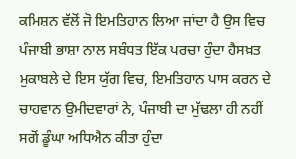ਕਮਿਸ਼ਨ ਵੱਲੋਂ ਜੋ ਇਮਤਿਹਾਨ ਲਿਆ ਜਾਂਦਾ ਹੈ ਉਸ ਵਿਚ ਪੰਜਾਬੀ ਭਾਸ਼ਾ ਨਾਲ ਸਬੰਧਤ ਇੱਕ ਪਰਚਾ ਹੁੰਦਾ ਹੈਸਖ਼ਤ ਮੁਕਾਬਲੇ ਦੇ ਇਸ ਯੁੱਗ ਵਿਚ, ਇਮਤਿਹਾਨ ਪਾਸ ਕਰਨ ਦੇ ਚਾਹਵਾਨ ਉਮੀਦਵਾਰਾਂ ਨੇ, ਪੰਜਾਬੀ ਦਾ ਮੁੱਢਲਾ ਹੀ ਨਹੀਂ ਸਗੋਂ ਡੂੰਘਾ ਅਧਿਐਨ ਕੀਤਾ ਹੁੰਦਾ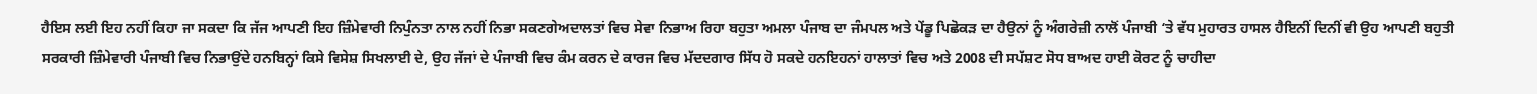ਹੈਇਸ ਲਈ ਇਹ ਨਹੀਂ ਕਿਹਾ ਜਾ ਸਕਦਾ ਕਿ ਜੱਜ ਆਪਣੀ ਇਹ ਜ਼ਿੰਮੇਵਾਰੀ ਨਿਪੁੰਨਤਾ ਨਾਲ ਨਹੀਂ ਨਿਭਾ ਸਕਣਗੇਅਦਾਲਤਾਂ ਵਿਚ ਸੇਵਾ ਨਿਭਾਅ ਰਿਹਾ ਬਹੁਤਾ ਅਮਲਾ ਪੰਜਾਬ ਦਾ ਜੰਮਪਲ ਅਤੇ ਪੇਂਡੂ ਪਿਛੋਕੜ ਦਾ ਹੈਉਨਾਂ ਨੂੰ ਅੰਗਰੇਜ਼ੀ ਨਾਲੋਂ ਪੰਜਾਬੀ ‘ਤੇ ਵੱਧ ਮੁਹਾਰਤ ਹਾਸਲ ਹੈਇਨੀਂ ਦਿਨੀਂ ਵੀ ਉਹ ਆਪਣੀ ਬਹੁਤੀ ਸਰਕਾਰੀ ਜ਼ਿੰਮੇਵਾਰੀ ਪੰਜਾਬੀ ਵਿਚ ਨਿਭਾਉਂਦੇ ਹਨਬਿਨ੍ਹਾਂ ਕਿਸੇ ਵਿਸੇਸ਼ ਸਿਖਲਾਈ ਦੇ, ਉਹ ਜੱਜਾਂ ਦੇ ਪੰਜਾਬੀ ਵਿਚ ਕੰਮ ਕਰਨ ਦੇ ਕਾਰਜ ਵਿਚ ਮੱਦਦਗਾਰ ਸਿੱਧ ਹੋ ਸਕਦੇ ਹਨਇਹਨਾਂ ਹਾਲਾਤਾਂ ਵਿਚ ਅਤੇ 2008 ਦੀ ਸਪੱਸ਼ਟ ਸੋਧ ਬਾਅਦ ਹਾਈ ਕੋਰਟ ਨੂੰ ਚਾਹੀਦਾ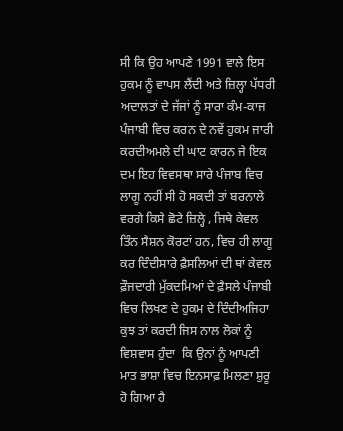ਸੀ ਕਿ ਉਹ ਆਪਣੇ 1991 ਵਾਲੇ ਇਸ ਹੁਕਮ ਨੂੰ ਵਾਪਸ ਲੈਂਦੀ ਅਤੇ ਜ਼ਿਲ੍ਹਾ ਪੱਧਰੀ ਅਦਾਲਤਾਂ ਦੇ ਜੱਜਾਂ ਨੂੰ ਸਾਰਾ ਕੰਮ-ਕਾਜ ਪੰਜਾਬੀ ਵਿਚ ਕਰਨ ਦੇ ਨਵੇਂ ਹੁਕਮ ਜਾਰੀ ਕਰਦੀਅਮਲੇ ਦੀ ਘਾਟ ਕਾਰਨ ਜੇ ਇਕ ਦਮ ਇਹ ਵਿਵਸਥਾ ਸਾਰੇ ਪੰਜਾਬ ਵਿਚ ਲਾਗੂ ਨਹੀਂ ਸੀ ਹੋ ਸਕਦੀ ਤਾਂ ਬਰਨਾਲੇ ਵਰਗੇ ਕਿਸੇ ਛੋਟੇ ਜ਼ਿਲ੍ਹੇ , ਜਿਥੇ ਕੇਵਲ ਤਿੰਨ ਸੈਸ਼ਨ ਕੋਰਟਾਂ ਹਨ, ਵਿਚ ਹੀ ਲਾਗੂ ਕਰ ਦਿੰਦੀਸਾਰੇ ਫ਼ੈਸਲਿਆਂ ਦੀ ਥਾਂ ਕੇਵਲ ਫ਼ੌਜਦਾਰੀ ਮੁੱਕਦਮਿਆਂ ਦੇ ਫ਼ੈਸਲੇ ਪੰਜਾਬੀ ਵਿਚ ਲਿਖਣ ਦੇ ਹੁਕਮ ਦੇ ਦਿੰਦੀਅਜਿਹਾ  ਕੁਝ ਤਾਂ ਕਰਦੀ ਜਿਸ ਨਾਲ ਲੋਕਾਂ ਨੂੰ ਵਿਸ਼ਵਾਸ ਹੁੰਦਾ  ਕਿ ਉਨਾਂ ਨੂੰ ਆਪਣੀ ਮਾਤ ਭਾਸ਼ਾ ਵਿਚ ਇਨਸਾਫ਼ ਮਿਲਣਾ ਸ਼ੁਰੂ ਹੋ ਗਿਆ ਹੈ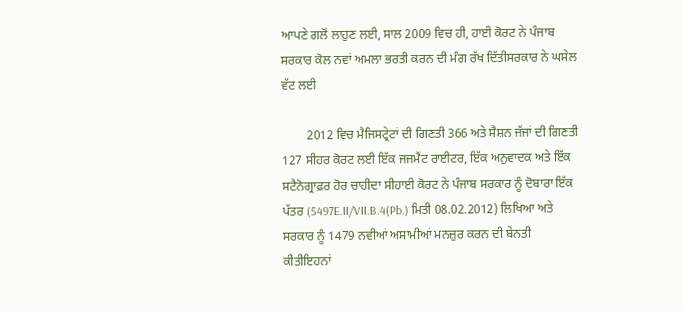ਆਪਣੇ ਗਲੋਂ ਲਾਹੁਣ ਲਈ, ਸਾਲ 2009 ਵਿਚ ਹੀ, ਹਾਈ ਕੋਰਟ ਨੇ ਪੰਜਾਬ ਸਰਕਾਰ ਕੋਲ ਨਵਾਂ ਅਮਲਾ ਭਰਤੀ ਕਰਨ ਦੀ ਮੰਗ ਰੱਖ ਦਿੱਤੀਸਰਕਾਰ ਨੇ ਘਸੇਲ ਵੱਟ ਲਈ

        2012 ਵਿਚ ਮੈਜਿਸਟ੍ਰੇਟਾਂ ਦੀ ਗਿਣਤੀ 366 ਅਤੇ ਸੈਸ਼ਨ ਜੱਜਾਂ ਦੀ ਗਿਣਤੀ 127 ਸੀਹਰ ਕੋਰਟ ਲਈ ਇੱਕ ਜਜਮੈਂਟ ਰਾਈਟਰ, ਇੱਕ ਅਨੁਵਾਦਕ ਅਤੇ ਇੱਕ ਸਟੈਨੋਗ੍ਰਾਫ਼ਰ ਹੋਰ ਚਾਹੀਦਾ ਸੀਹਾਈ ਕੋਰਟ ਨੇ ਪੰਜਾਬ ਸਰਕਾਰ ਨੂੰ ਦੋਬਾਰਾ ਇੱਕ ਪੱਤਰ (5497E.II/VII.B.4(Pb.) ਮਿਤੀ 08.02.2012) ਲਿਖਿਆ ਅਤੇ ਸਰਕਾਰ ਨੂੰ 1479 ਨਵੀਆਂ ਅਸਾਮੀਆਂ ਮਨਜ਼ੁਰ ਕਰਨ ਦੀ ਬੇਨਤੀ ਕੀਤੀਇਹਨਾਂ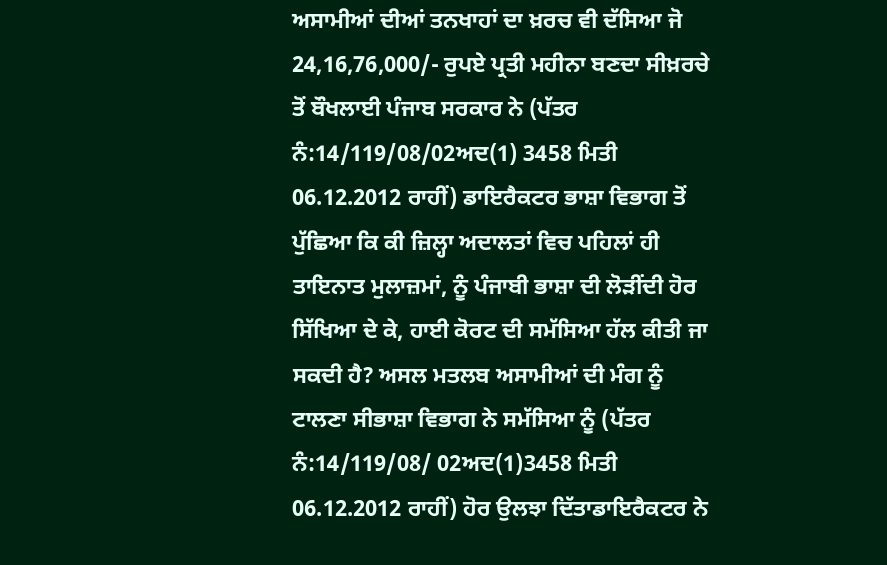ਅਸਾਮੀਆਂ ਦੀਆਂ ਤਨਖਾਹਾਂ ਦਾ ਖ਼ਰਚ ਵੀ ਦੱਸਿਆ ਜੋ 24,16,76,000/- ਰੁਪਏ ਪ੍ਰਤੀ ਮਹੀਨਾ ਬਣਦਾ ਸੀਖ਼ਰਚੇ ਤੋਂ ਬੌਖਲਾਈ ਪੰਜਾਬ ਸਰਕਾਰ ਨੇ (ਪੱਤਰ ਨੰ:14/119/08/02ਅਦ(1) 3458 ਮਿਤੀ 06.12.2012 ਰਾਹੀਂ) ਡਾਇਰੈਕਟਰ ਭਾਸ਼ਾ ਵਿਭਾਗ ਤੋਂ ਪੁੱਛਿਆ ਕਿ ਕੀ ਜ਼ਿਲ੍ਹਾ ਅਦਾਲਤਾਂ ਵਿਚ ਪਹਿਲਾਂ ਹੀ ਤਾਇਨਾਤ ਮੁਲਾਜ਼ਮਾਂ, ਨੂੰ ਪੰਜਾਬੀ ਭਾਸ਼ਾ ਦੀ ਲੋੜੀਂਦੀ ਹੋਰ ਸਿੱਖਿਆ ਦੇ ਕੇ, ਹਾਈ ਕੋਰਟ ਦੀ ਸਮੱਸਿਆ ਹੱਲ ਕੀਤੀ ਜਾ ਸਕਦੀ ਹੈ? ਅਸਲ ਮਤਲਬ ਅਸਾਮੀਆਂ ਦੀ ਮੰਗ ਨੂੰ ਟਾਲਣਾ ਸੀਭਾਸ਼ਾ ਵਿਭਾਗ ਨੇ ਸਮੱਸਿਆ ਨੂੰ (ਪੱਤਰ ਨੰ:14/119/08/ 02ਅਦ(1)3458 ਮਿਤੀ 06.12.2012 ਰਾਹੀਂ) ਹੋਰ ਉਲਝਾ ਦਿੱਤਾਡਾਇਰੈਕਟਰ ਨੇ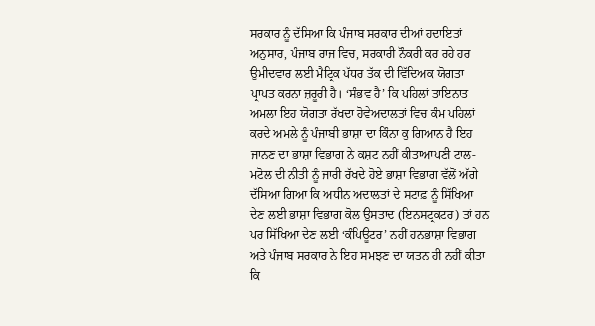ਸਰਕਾਰ ਨੂੰ ਦੱਸਿਆ ਕਿ ਪੰਜਾਬ ਸਰਕਾਰ ਦੀਆਂ ਹਦਾਇਤਾਂ ਅਨੁਸਾਰ, ਪੰਜਾਬ ਰਾਜ ਵਿਚ, ਸਰਕਾਰੀ ਨੌਕਰੀ ਕਰ ਰਹੇ ਹਰ ਉਮੀਦਵਾਰ ਲਈ ਮੈਟ੍ਰਿਕ ਪੱਧਰ ਤੱਕ ਦੀ ਵਿੱਦਿਅਕ ਯੋਗਤਾ ਪ੍ਰਾਪਤ ਕਰਨਾ ਜ਼ਰੂਰੀ ਹੈ। ‘ਸੰਭਵ ਹੈ’ ਕਿ ਪਹਿਲਾਂ ਤਾਇਨਾਤ ਅਮਲਾ ਇਹ ਯੋਗਤਾ ਰੱਖਦਾ ਹੋਵੇਅਦਾਲਤਾਂ ਵਿਚ ਕੰਮ ਪਹਿਲਾਂ ਕਰਦੇ ਅਮਲੇ ਨੂੰ ਪੰਜਾਬੀ ਭਾਸ਼ਾ ਦਾ ਕਿੰਨਾ ਕੁ ਗਿਆਨ ਹੈ ਇਹ ਜਾਨਣ ਦਾ ਭਾਸ਼ਾ ਵਿਭਾਗ ਨੇ ਕਸ਼ਟ ਨਹੀਂ ਕੀਤਾਆਪਣੀ ਟਾਲ-ਮਟੋਲ ਦੀ ਨੀਤੀ ਨੂੰ ਜਾਰੀ ਰੱਖਦੇ ਹੋਏ ਭਾਸ਼ਾ ਵਿਭਾਗ ਵੱਲੋਂ ਅੱਗੇ ਦੱਸਿਆ ਗਿਆ ਕਿ ਅਧੀਨ ਅਦਾਲਤਾਂ ਦੇ ਸਟਾਫ਼ ਨੂੰ ਸਿੱਖਿਆ ਦੇਣ ਲਈ ਭਾਸ਼ਾ ਵਿਭਾਗ ਕੋਲ ਉਸਤਾਦ (ਇਨਸਟ੍ਰਕਟਰ) ਤਾਂ ਹਨ ਪਰ ਸਿੱਖਿਆ ਦੇਣ ਲਈ ‘ਕੰਪਿਊਟਰ’ ਨਹੀਂ ਹਨਭਾਸ਼ਾ ਵਿਭਾਗ ਅਤੇ ਪੰਜਾਬ ਸਰਕਾਰ ਨੇ ਇਹ ਸਮਝਣ ਦਾ ਯਤਨ ਹੀ ਨਹੀਂ ਕੀਤਾ ਕਿ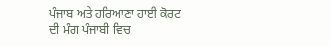ਪੰਜਾਬ ਅਤੇ ਹਰਿਆਣਾ ਹਾਈ ਕੋਰਟ ਦੀ ਮੰਗ ਪੰਜਾਬੀ ਵਿਚ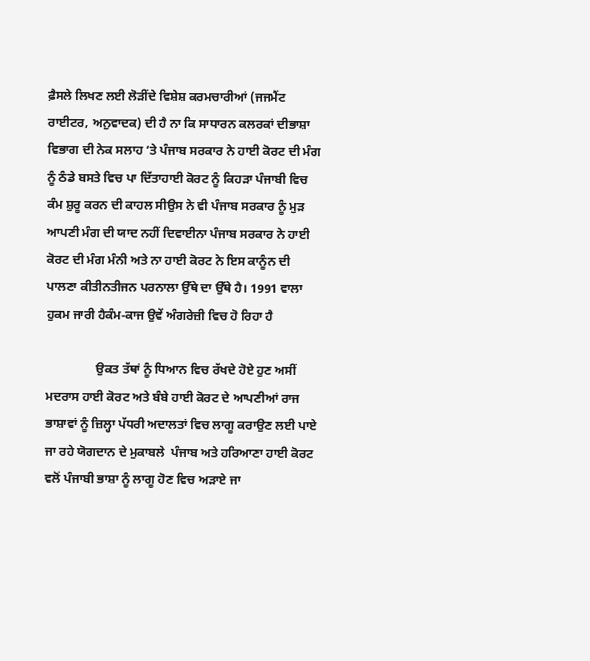ਫ਼ੈਸਲੇ ਲਿਖਣ ਲਈ ਲੋੜੀਂਦੇ ਵਿਸ਼ੇਸ਼ ਕਰਮਚਾਰੀਆਂ (ਜਜਮੈਂਟ ਰਾਈਟਰ, ਅਨੁਵਾਦਕ) ਦੀ ਹੈ ਨਾ ਕਿ ਸਾਧਾਰਨ ਕਲਰਕਾਂ ਦੀਭਾਸ਼ਾ ਵਿਭਾਗ ਦੀ ਨੇਕ ਸਲਾਹ ‘ਤੇ ਪੰਜਾਬ ਸਰਕਾਰ ਨੇ ਹਾਈ ਕੋਰਟ ਦੀ ਮੰਗ ਨੂੰ ਠੰਡੇ ਬਸਤੇ ਵਿਚ ਪਾ ਦਿੱਤਾਹਾਈ ਕੋਰਟ ਨੂੰ ਕਿਹੜਾ ਪੰਜਾਬੀ ਵਿਚ ਕੰਮ ਸ਼ੁਰੂ ਕਰਨ ਦੀ ਕਾਹਲ ਸੀਉਸ ਨੇ ਵੀ ਪੰਜਾਬ ਸਰਕਾਰ ਨੂੰ ਮੁੜ ਆਪਣੀ ਮੰਗ ਦੀ ਯਾਦ ਨਹੀਂ ਦਿਵਾਈਨਾ ਪੰਜਾਬ ਸਰਕਾਰ ਨੇ ਹਾਈ ਕੋਰਟ ਦੀ ਮੰਗ ਮੰਨੀ ਅਤੇ ਨਾ ਹਾਈ ਕੋਰਟ ਨੇ ਇਸ ਕਾਨੂੰਨ ਦੀ ਪਾਲਣਾ ਕੀਤੀਨਤੀਜਨ ਪਰਨਾਲਾ ਉੱਥੇ ਦਾ ਉੱਥੇ ਹੈ। 1991 ਵਾਲਾ ਹੁਕਮ ਜਾਰੀ ਹੈਕੰਮ-ਕਾਜ ਉਵੇਂ ਅੰਗਰੇਜ਼ੀ ਵਿਚ ਹੋ ਰਿਹਾ ਹੈ

                ਉਕਤ ਤੱਥਾਂ ਨੂੰ ਧਿਆਨ ਵਿਚ ਰੱਖਦੇ ਹੋਏ ਹੁਣ ਅਸੀਂ ਮਦਰਾਸ ਹਾਈ ਕੋਰਟ ਅਤੇ ਬੰਬੇ ਹਾਈ ਕੋਰਟ ਦੇ ਆਪਣੀਆਂ ਰਾਜ ਭਾਸ਼ਾਵਾਂ ਨੂੰ ਜ਼ਿਲ੍ਹਾ ਪੱਧਰੀ ਅਦਾਲਤਾਂ ਵਿਚ ਲਾਗੂ ਕਰਾਉਣ ਲਈ ਪਾਏ ਜਾ ਰਹੇ ਯੋਗਦਾਨ ਦੇ ਮੁਕਾਬਲੇ  ਪੰਜਾਬ ਅਤੇ ਹਰਿਆਣਾ ਹਾਈ ਕੋਰਟ ਵਲੋਂ ਪੰਜਾਬੀ ਭਾਸ਼ਾ ਨੂੰ ਲਾਗੂ ਹੋਣ ਵਿਚ ਅੜਾਏ ਜਾ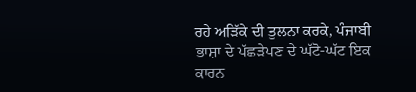ਰਹੇ ਅੜਿੱਕੇ ਦੀ ਤੁਲਨਾ ਕਰਕੇ, ਪੰਜਾਬੀ ਭਾਸ਼ਾ ਦੇ ਪੱਛੜੇਪਣ ਦੇ ਘੱਟੋ-ਘੱਟ ਇਕ ਕਾਰਨ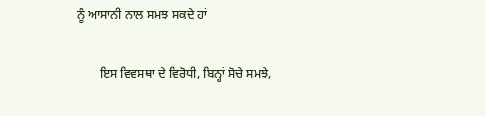ਨੂੰ ਆਸਾਨੀ ਨਾਲ ਸਮਝ ਸਕਦੇ ਹਾਂ

       ਇਸ ਵਿਵਸਥਾ ਦੇ ਵਿਰੋਧੀ, ਬਿਨ੍ਹਾਂ ਸੋਚੇ ਸਮਝੇ,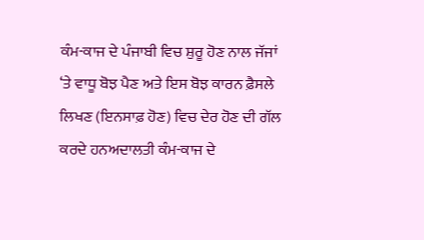ਕੰਮ-ਕਾਜ ਦੇ ਪੰਜਾਬੀ ਵਿਚ ਸ਼ੁਰੂ ਹੋਣ ਨਾਲ ਜੱਜਾਂ ‘ਤੇ ਵਾਧੂ ਬੋਝ ਪੈਣ ਅਤੇ ਇਸ ਬੋਝ ਕਾਰਨ ਫ਼ੈਸਲੇ ਲਿਖਣ (ਇਨਸਾਫ਼ ਹੋਣ) ਵਿਚ ਦੇਰ ਹੋਣ ਦੀ ਗੱਲ ਕਰਦੇ ਹਨਅਦਾਲਤੀ ਕੰਮ-ਕਾਜ ਦੇ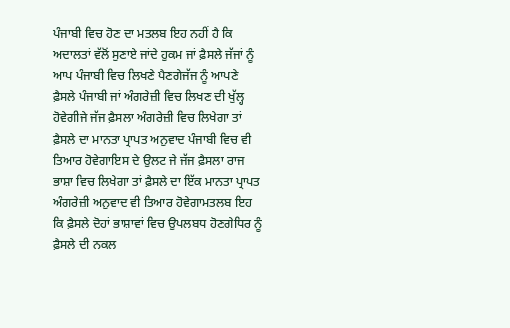ਪੰਜਾਬੀ ਵਿਚ ਹੋਣ ਦਾ ਮਤਲਬ ਇਹ ਨਹੀਂ ਹੈ ਕਿ ਅਦਾਲਤਾਂ ਵੱਲੋਂ ਸੁਣਾਏ ਜਾਂਦੇ ਹੁਕਮ ਜਾਂ ਫ਼ੈਸਲੇ ਜੱਜਾਂ ਨੂੰ ਆਪ ਪੰਜਾਬੀ ਵਿਚ ਲਿਖਣੇ ਪੈਣਗੇਜੱਜ ਨੂੰ ਆਪਣੇ ਫ਼ੈਸਲੇ ਪੰਜਾਬੀ ਜਾਂ ਅੰਗਰੇਜ਼ੀ ਵਿਚ ਲਿਖਣ ਦੀ ਖੁੱਲ੍ਹ ਹੋਵੇਗੀਜੇ ਜੱਜ ਫ਼ੈਸਲਾ ਅੰਗਰੇਜ਼ੀ ਵਿਚ ਲਿਖੇਗਾ ਤਾਂ ਫ਼ੈਸਲੇ ਦਾ ਮਾਨਤਾ ਪ੍ਰਾਪਤ ਅਨੁਵਾਦ ਪੰਜਾਬੀ ਵਿਚ ਵੀ ਤਿਆਰ ਹੋਵੇਗਾਇਸ ਦੇ ਉਲਟ ਜੇ ਜੱਜ ਫ਼ੈਸਲਾ ਰਾਜ ਭਾਸ਼ਾ ਵਿਚ ਲਿਖੇਗਾ ਤਾਂ ਫ਼ੈਸਲੇ ਦਾ ਇੱਕ ਮਾਨਤਾ ਪ੍ਰਾਪਤ ਅੰਗਰੇਜ਼ੀ ਅਨੁਵਾਦ ਵੀ ਤਿਆਰ ਹੋਵੇਗਾਮਤਲਬ ਇਹ ਕਿ ਫ਼ੈਸਲੇ ਦੋਹਾਂ ਭਾਸ਼ਾਵਾਂ ਵਿਚ ਉਪਲਬਧ ਹੋਣਗੇਧਿਰ ਨੂੰ ਫ਼ੈਸਲੇ ਦੀ ਨਕਲ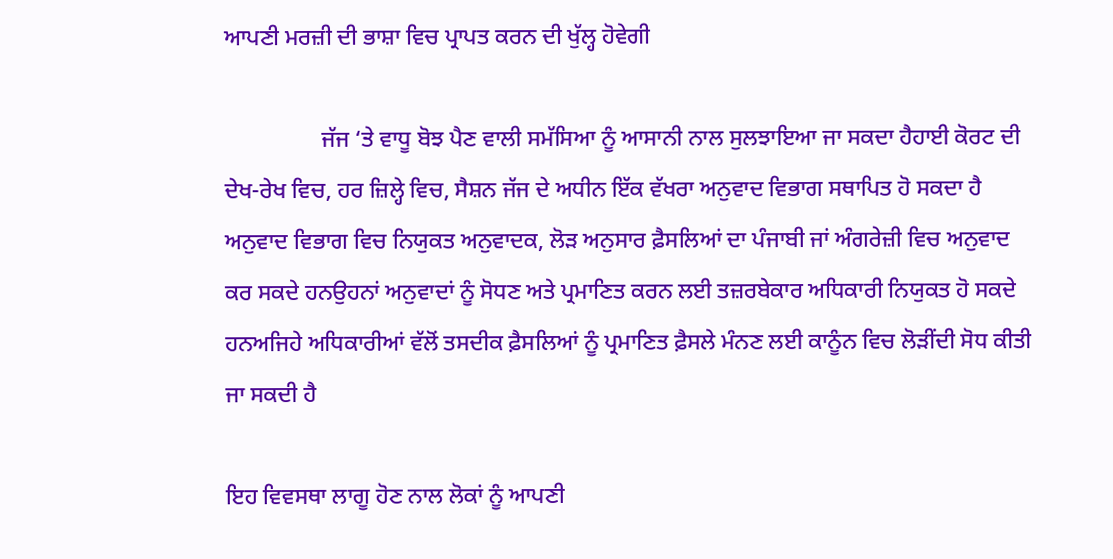ਆਪਣੀ ਮਰਜ਼ੀ ਦੀ ਭਾਸ਼ਾ ਵਿਚ ਪ੍ਰਾਪਤ ਕਰਨ ਦੀ ਖੁੱਲ੍ਹ ਹੋਵੇਗੀ

                 ਜੱਜ ‘ਤੇ ਵਾਧੂ ਬੋਝ ਪੈਣ ਵਾਲੀ ਸਮੱਸਿਆ ਨੂੰ ਆਸਾਨੀ ਨਾਲ ਸੁਲਝਾਇਆ ਜਾ ਸਕਦਾ ਹੈਹਾਈ ਕੋਰਟ ਦੀ ਦੇਖ-ਰੇਖ ਵਿਚ, ਹਰ ਜ਼ਿਲ੍ਹੇ ਵਿਚ, ਸੈਸ਼ਨ ਜੱਜ ਦੇ ਅਧੀਨ ਇੱਕ ਵੱਖਰਾ ਅਨੁਵਾਦ ਵਿਭਾਗ ਸਥਾਪਿਤ ਹੋ ਸਕਦਾ ਹੈ ਅਨੁਵਾਦ ਵਿਭਾਗ ਵਿਚ ਨਿਯੁਕਤ ਅਨੁਵਾਦਕ, ਲੋੜ ਅਨੁਸਾਰ ਫ਼ੈਸਲਿਆਂ ਦਾ ਪੰਜਾਬੀ ਜਾਂ ਅੰਗਰੇਜ਼ੀ ਵਿਚ ਅਨੁਵਾਦ ਕਰ ਸਕਦੇ ਹਨਉਹਨਾਂ ਅਨੁਵਾਦਾਂ ਨੂੰ ਸੋਧਣ ਅਤੇ ਪ੍ਰਮਾਣਿਤ ਕਰਨ ਲਈ ਤਜ਼ਰਬੇਕਾਰ ਅਧਿਕਾਰੀ ਨਿਯੁਕਤ ਹੋ ਸਕਦੇ ਹਨਅਜਿਹੇ ਅਧਿਕਾਰੀਆਂ ਵੱਲੋਂ ਤਸਦੀਕ ਫ਼ੈਸਲਿਆਂ ਨੂੰ ਪ੍ਰਮਾਣਿਤ ਫ਼ੈਸਲੇ ਮੰਨਣ ਲਈ ਕਾਨੂੰਨ ਵਿਚ ਲੋੜੀਂਦੀ ਸੋਧ ਕੀਤੀ ਜਾ ਸਕਦੀ ਹੈ

ਇਹ ਵਿਵਸਥਾ ਲਾਗੂ ਹੋਣ ਨਾਲ ਲੋਕਾਂ ਨੂੰ ਆਪਣੀ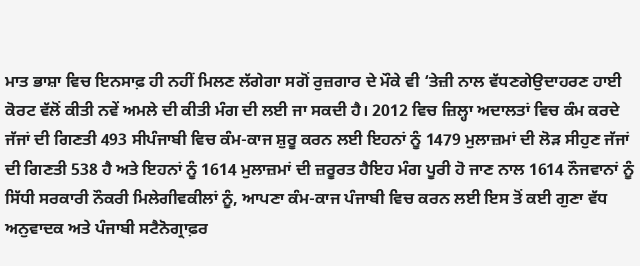ਮਾਤ ਭਾਸ਼ਾ ਵਿਚ ਇਨਸਾਫ਼ ਹੀ ਨਹੀਂ ਮਿਲਣ ਲੱਗੇਗਾ ਸਗੋਂ ਰੁਜ਼ਗਾਰ ਦੇ ਮੌਕੇ ਵੀ ‘ਤੇਜ਼ੀ ਨਾਲ ਵੱਧਣਗੇਉਦਾਹਰਣ ਹਾਈ ਕੋਰਟ ਵੱਲੋਂ ਕੀਤੀ ਨਵੇਂ ਅਮਲੇ ਦੀ ਕੀਤੀ ਮੰਗ ਦੀ ਲਈ ਜਾ ਸਕਦੀ ਹੈ। 2012 ਵਿਚ ਜ਼ਿਲ੍ਹਾ ਅਦਾਲਤਾਂ ਵਿਚ ਕੰਮ ਕਰਦੇ ਜੱਜਾਂ ਦੀ ਗਿਣਤੀ 493 ਸੀਪੰਜਾਬੀ ਵਿਚ ਕੰਮ-ਕਾਜ ਸ਼ੁਰੂ ਕਰਨ ਲਈ ਇਹਨਾਂ ਨੂੰ 1479 ਮੁਲਾਜ਼ਮਾਂ ਦੀ ਲੋੜ ਸੀਹੁਣ ਜੱਜਾਂ ਦੀ ਗਿਣਤੀ 538 ਹੈ ਅਤੇ ਇਹਨਾਂ ਨੂੰ 1614 ਮੁਲਾਜ਼ਮਾਂ ਦੀ ਜ਼ਰੂਰਤ ਹੈਇਹ ਮੰਗ ਪੂਰੀ ਹੋ ਜਾਣ ਨਾਲ 1614 ਨੌਜਵਾਨਾਂ ਨੂੰ ਸਿੱਧੀ ਸਰਕਾਰੀ ਨੌਕਰੀ ਮਿਲੇਗੀਵਕੀਲਾਂ ਨੂੰ, ਆਪਣਾ ਕੰਮ-ਕਾਜ ਪੰਜਾਬੀ ਵਿਚ ਕਰਨ ਲਈ ਇਸ ਤੋਂ ਕਈ ਗੁਣਾ ਵੱਧ ਅਨੁਵਾਦਕ ਅਤੇ ਪੰਜਾਬੀ ਸਟੈਨੋਗ੍ਰਾਫ਼ਰ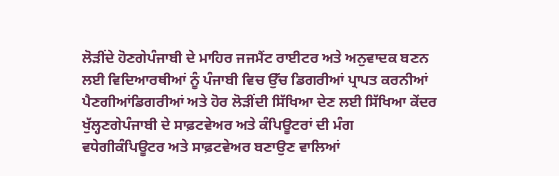ਲੋੜੀਂਦੇ ਹੋਣਗੇਪੰਜਾਬੀ ਦੇ ਮਾਹਿਰ ਜਜਮੈਂਟ ਰਾਈਟਰ ਅਤੇ ਅਨੁਵਾਦਕ ਬਣਨ ਲਈ ਵਿਦਿਆਰਥੀਆਂ ਨੂੰ ਪੰਜਾਬੀ ਵਿਚ ਉੱਚ ਡਿਗਰੀਆਂ ਪ੍ਰਾਪਤ ਕਰਨੀਆਂ ਪੈਣਗੀਆਂਡਿਗਰੀਆਂ ਅਤੇ ਹੋਰ ਲੋੜੀਂਦੀ ਸਿੱਖਿਆ ਦੇਣ ਲਈ ਸਿੱਖਿਆ ਕੇਂਦਰ ਖੁੱਲ੍ਹਣਗੇਪੰਜਾਬੀ ਦੇ ਸਾਫ਼ਟਵੇਅਰ ਅਤੇ ਕੰਪਿਊਟਰਾਂ ਦੀ ਮੰਗ ਵਧੇਗੀਕੰਪਿਊਟਰ ਅਤੇ ਸਾਫ਼ਟਵੇਅਰ ਬਣਾਉਣ ਵਾਲਿਆਂ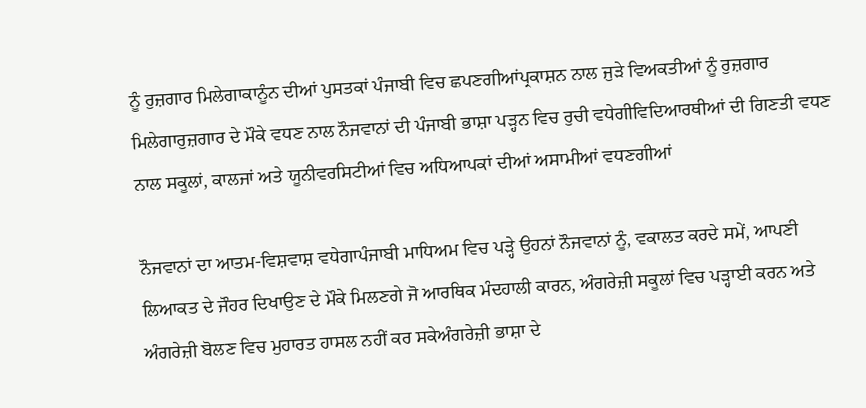ਨੂੰ ਰੁਜ਼ਗਾਰ ਮਿਲੇਗਾਕਾਨੂੰਨ ਦੀਆਂ ਪੁਸਤਕਾਂ ਪੰਜਾਬੀ ਵਿਚ ਛਪਣਗੀਆਂਪ੍ਰਕਾਸ਼ਨ ਨਾਲ ਜੁੜੇ ਵਿਅਕਤੀਆਂ ਨੂੰ ਰੁਜ਼ਗਾਰ ਮਿਲੇਗਾਰੁਜ਼ਗਾਰ ਦੇ ਮੌਕੇ ਵਧਣ ਨਾਲ ਨੌਜਵਾਨਾਂ ਦੀ ਪੰਜਾਬੀ ਭਾਸ਼ਾ ਪੜ੍ਹਨ ਵਿਚ ਰੁਚੀ ਵਧੇਗੀਵਿਦਿਆਰਥੀਆਂ ਦੀ ਗਿਣਤੀ ਵਧਣ ਨਾਲ ਸਕੂਲਾਂ, ਕਾਲਜਾਂ ਅਤੇ ਯੂਨੀਵਰਸਿਟੀਆਂ ਵਿਚ ਅਧਿਆਪਕਾਂ ਦੀਆਂ ਅਸਾਮੀਆਂ ਵਧਣਗੀਆਂ

ਨੌਜਵਾਨਾਂ ਦਾ ਆਤਮ-ਵਿਸ਼ਵਾਸ਼ ਵਧੇਗਾਪੰਜਾਬੀ ਮਾਧਿਅਮ ਵਿਚ ਪੜ੍ਹੇ ਉਹਨਾਂ ਨੌਜਵਾਨਾਂ ਨੂੰ, ਵਕਾਲਤ ਕਰਦੇ ਸਮੇਂ, ਆਪਣੀ ਲਿਆਕਤ ਦੇ ਜੌਹਰ ਦਿਖਾਉਣ ਦੇ ਮੌਕੇ ਮਿਲਣਗੇ ਜੋ ਆਰਥਿਕ ਮੰਦਹਾਲੀ ਕਾਰਨ, ਅੰਗਰੇਜ਼ੀ ਸਕੂਲਾਂ ਵਿਚ ਪੜ੍ਹਾਈ ਕਰਨ ਅਤੇ ਅੰਗਰੇਜ਼ੀ ਬੋਲਣ ਵਿਚ ਮੁਹਾਰਤ ਹਾਸਲ ਨਹੀਂ ਕਰ ਸਕੇਅੰਗਰੇਜ਼ੀ ਭਾਸ਼ਾ ਦੇ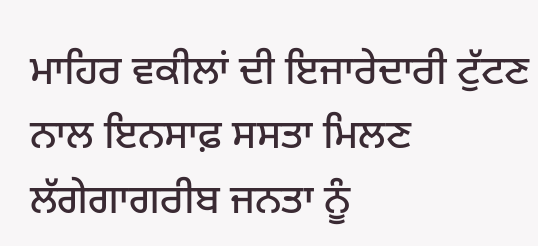ਮਾਹਿਰ ਵਕੀਲਾਂ ਦੀ ਇਜਾਰੇਦਾਰੀ ਟੁੱਟਣ ਨਾਲ ਇਨਸਾਫ਼ ਸਸਤਾ ਮਿਲਣ ਲੱਗੇਗਾਗਰੀਬ ਜਨਤਾ ਨੂੰ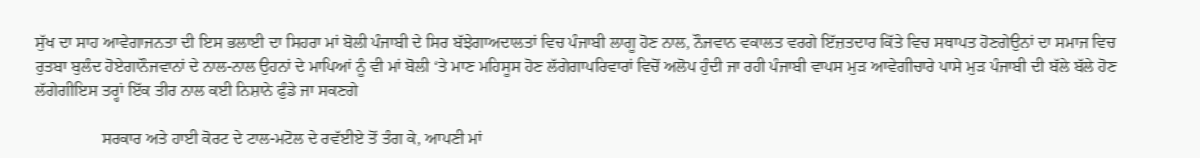ਸੁੱਖ ਦਾ ਸਾਹ ਆਵੇਗਾਜਨਤਾ ਦੀ ਇਸ ਭਲਾਈ ਦਾ ਸਿਹਰਾ ਮਾਂ ਬੋਲੀ ਪੰਜਾਬੀ ਦੇ ਸਿਰ ਬੱਝੇਗਾਅਦਾਲਤਾਂ ਵਿਚ ਪੰਜਾਬੀ ਲਾਗੂ ਹੋਣ ਨਾਲ, ਨੌਜਵਾਨ ਵਕਾਲਤ ਵਰਗੇ ਇੱਜ਼ਤਦਾਰ ਕਿੱਤੇ ਵਿਚ ਸਥਾਪਤ ਹੋਣਗੇਉਨਾਂ ਦਾ ਸਮਾਜ ਵਿਚ ਰੁਤਬਾ ਬੁਲੰਦ ਹੋਏਗਾਨੌਜਵਾਨਾਂ ਦੇ ਨਾਲ-ਨਾਲ ਉਹਨਾਂ ਦੇ ਮਾਪਿਆਂ ਨੂੰ ਵੀ ਮਾਂ ਬੋਲੀ ‘ਤੇ ਮਾਣ ਮਹਿਸੂਸ ਹੋਣ ਲੱਗੇਗਾਪਰਿਵਾਰਾਂ ਵਿਚੋਂ ਅਲੋਪ ਹੁੰਦੀ ਜਾ ਰਹੀ ਪੰਜਾਬੀ ਵਾਪਸ ਮੁੜ ਆਵੇਗੀਚਾਰੇ ਪਾਸੇ ਮੁੜ ਪੰਜਾਬੀ ਦੀ ਬੱਲੇ ਬੱਲੇ ਹੋਣ ਲੱਗੇਗੀਇਸ ਤਰ੍ਹਾਂ ਇੱਕ ਤੀਰ ਨਾਲ ਕਈ ਨਿਸ਼ਾਨੇ ਫੁੰਡੇ ਜਾ ਸਕਣਗੇ

                ਸਰਕਾਰ ਅਤੇ ਹਾਈ ਕੋਰਟ ਦੇ ਟਾਲ-ਮਟੋਲ ਦੇ ਰਵੱਈਏ ਤੋਂ ਤੰਗ ਕੇ, ਆਪਣੀ ਮਾਂ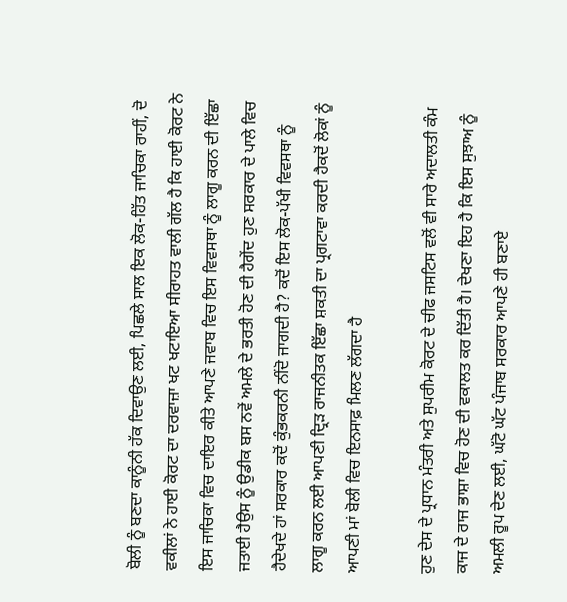ਬੋਲੀ ਨੂੰ ਬਣਦਾ ਕਾਨੂੰਨੀ ਹੱਕ ਦਿਵਾਉਣ ਲਈ, ਪਿਛਲੇ ਸਾਲ ਇਕ ਲੋਕ-ਹਿੱਤ ਜਾਚਿਕਾ ਰਾਹੀਂ, ਦੋ ਵਕੀਲਾਂ ਨੇ ਹਾਈ ਕੋਰਟ ਦਾ ਦਰਵਾਜ਼ਾ ਖਟ ਖਟਾਇਆ ਸੀਰਾਹਤ ਵਾਲੀ ਗੱਲ ਹੈ ਕਿ ਹਾਈ ਕੋਰਟ ਨੇ ਇਸ ਜਾਚਿਕਾ ਵਿਚ ਦਾਇਰ ਕੀਤੇ ਆਪਣੇ ਜਵਾਬ ਵਿਚ ਇਸ ਵਿਵਸਥਾ ਨੂੰ ਲਾਗੂ ਕਰਨ ਦੀ ਇੱਛਾ ਜਤਾਈ ਹੈਉਸ ਨੂੰ ਉਡੀਕ ਬਸ ਨਵੇਂ ਅਮਲੇ ਦੇ ਭਰਤੀ ਹੋਣ ਦੀ ਹੈਗੇਂਦ ਹੁਣ ਸਰਕਾਰ ਦੇ ਪਾਲੇ ਵਿਚ ਹੈਦੇਖਦੇ ਹਾਂ ਸਰਕਾਰ ਕਦੋਂ ਕੁੰਭਕਰਨੀ ਨੀਂਦੋ ਜਾਗਦੀ ਹੈ? ਕਦੋਂ ਇਸ ਲੋਕ-ਪੱਖੀ ਵਿਵਸਥਾ ਨੂੰ ਲਾਗੂ ਕਰਨ ਲਈ ਆਪਣੀ ਦ੍ਰਿੜ ਰਾਜਨੀਤਕ ਇੱਛਾ ਸ਼ਕਤੀ ਦਾ ਪ੍ਰਗਟਾਵਾ ਕਰਦੀ ਹੈਕਦੋਂ ਲੋਕਾਂ ਨੂੰ ਆਪਣੀ ਮਾਂ ਬੋਲੀ ਵਿਚ ਇਨਸਾਫ਼ ਮਿਲਣ ਲੱਗਦਾ ਹੈ

ਹੁਣ ਦੇਸ ਦੇ ਪ੍ਰਧਾਨ ਮੰਤਰੀ ਅਤੇ ਸੁਪਰੀਮ ਕੋਰਟ ਦੇ ਚੀਫ ਜਸਟਿਸ ਵਲੋਂ ਵੀ ਸਾਰੇ ਅਦਾਲਤੀ ਕੰਮ ਕਾਜ ਦੇ ਰਾਜ ਭਾਸ਼ਾ ਵਿਚ ਹੋਣ ਦੀ ਵਕਾਲਤ ਕਰ ਦਿੱਤੀ ਹੈ। ਦੇਖਣਾ ਇਹ ਹੈ ਕਿ ਇਸ ਸੁਝਾਅ ਨੂੰ ਅਮਲੀ ਰੂਪ ਦੇਣ ਲਈ, ਘੱਟੋ ਘੱਟ ਪੰਜਾਬ ਸਰਕਾਰ ਆਪਣੇ ਹੀ ਬਣਾਏ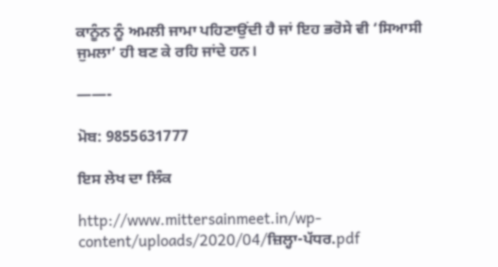ਕਾਨੂੰਨ ਨੂੰ ਅਮਲੀ ਜਾਮਾ ਪਹਿਣਾਉਂਦੀ ਹੈ ਜਾਂ ਇਹ ਭਰੋਸੇ ਵੀ ‘ਸਿਆਸੀ ਜੁਮਲਾ’ ਹੀ ਬਣ ਕੇ ਰਹਿ ਜਾਂਦੇ ਹਨ।

——-

ਮੋਬ: 9855631777

ਇਸ ਲੇਖ ਦਾ ਲਿੰਕ

http://www.mittersainmeet.in/wp-content/uploads/2020/04/ਜ਼ਿਲ੍ਹਾ-ਪੱਧਰ.pdf